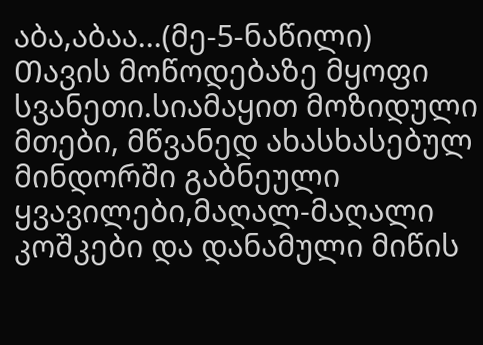აბა,აბაა...(მე-5-ნაწილი)
Თავის მოწოდებაზე მყოფი სვანეთი.სიამაყით მოზიდული მთები, მწვანედ ახასხასებულ მინდორში გაბნეული ყვავილები,მაღალ-მაღალი კოშკები და დანამული მიწის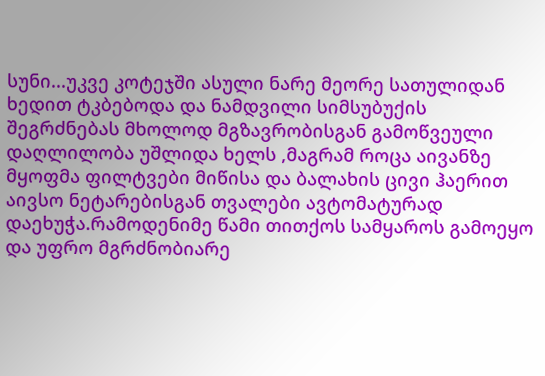სუნი...უკვე კოტეჯში ასული ნარე მეორე სათულიდან ხედით ტკბებოდა და ნამდვილი სიმსუბუქის შეგრძნებას მხოლოდ მგზავრობისგან გამოწვეული დაღლილობა უშლიდა ხელს ,მაგრამ როცა აივანზე მყოფმა ფილტვები მიწისა და ბალახის ცივი ჰაერით აივსო ნეტარებისგან თვალები ავტომატურად დაეხუჭა.რამოდენიმე წამი თითქოს სამყაროს გამოეყო და უფრო მგრძნობიარე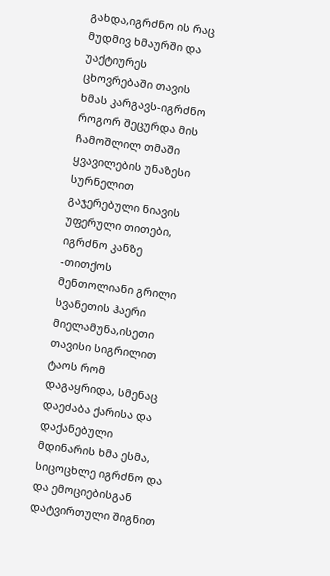გახდა,იგრძნო ის რაც მუდმივ ხმაურში და უაქტიურეს ცხოვრებაში თავის ხმას კარგავს-იგრძნო როგორ შეცურდა მის ჩამოშლილ თმაში ყვავილების უნაზესი სურნელით გაჯერებული ნიავის უფერული თითები, იგრძნო კანზე -თითქოს მენთოლიანი გრილი სვანეთის ჰაერი მიელამუნა,ისეთი თავისი სიგრილით ტაოს რომ დაგაყრიდა, სმენაც დაეძაბა ქარისა და დაქანებული მდინარის ხმა ესმა, სიცოცხლე იგრძნო და და ემოციებისგან დატვირთული შიგნით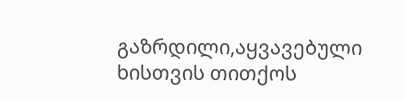გაზრდილი,აყვავებული ხისთვის თითქოს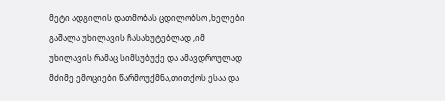მეტი ადგილის დათმობას ცდილობსო ,ხელები გაშალა უხილავის ჩასახუტებლად ,იმ უხილავის რამაც სიმსუბუქე და ამავდროულად მძიმე ემოციები წარმოუქმნა,თითქოს ესაა და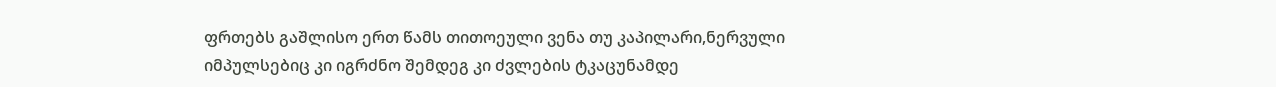ფრთებს გაშლისო ერთ წამს თითოეული ვენა თუ კაპილარი,ნერვული იმპულსებიც კი იგრძნო შემდეგ კი ძვლების ტკაცუნამდე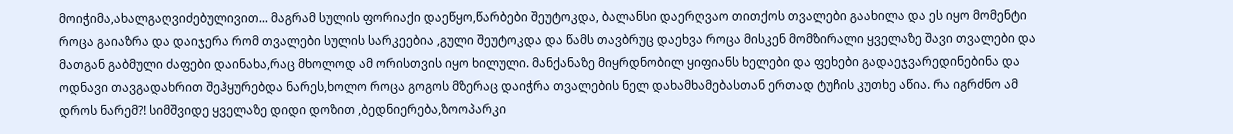მოიჭიმა,ახალგაღვიძებულივით... მაგრამ სულის ფორიაქი დაეწყო,წარბები შეუტოკდა, ბალანსი დაერღვაო თითქოს თვალები გაახილა და ეს იყო მომენტი როცა გაიაზრა და დაიჯერა რომ თვალები სულის სარკეებია ,გული შეუტოკდა და წამს თავბრუც დაეხვა როცა მისკენ მომზირალი ყველაზე შავი თვალები და მათგან გაბმული ძაფები დაინახა,რაც მხოლოდ ამ ორისთვის იყო ხილული. მანქანაზე მიყრდნობილ ყიფიანს ხელები და ფეხები გადაეჯვარედინებინა და ოდნავი თავგადახრით შეჰყურებდა ნარეს,ხოლო როცა გოგოს მზერაც დაიჭრა თვალების ნელ დახამხამებასთან ერთად ტუჩის კუთხე აწია. Რა იგრძნო ამ დროს ნარემ?! სიმშვიდე ყველაზე დიდი დოზით ,ბედნიერება,ზოოპარკი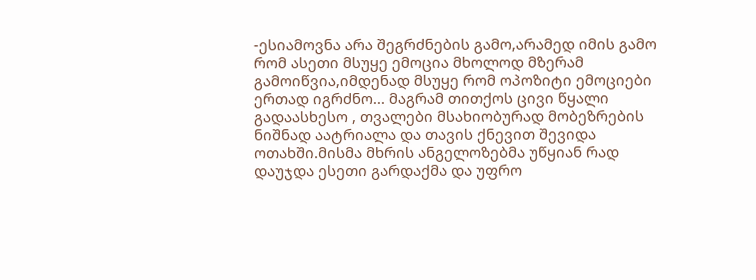-ესიამოვნა არა შეგრძნების გამო,არამედ იმის გამო რომ ასეთი მსუყე ემოცია მხოლოდ მზერამ გამოიწვია,იმდენად მსუყე რომ ოპოზიტი ემოციები ერთად იგრძნო... მაგრამ თითქოს ცივი წყალი გადაასხესო , თვალები მსახიობურად მობეზრების ნიშნად აატრიალა და თავის ქნევით შევიდა ოთახში.მისმა მხრის ანგელოზებმა უწყიან რად დაუჯდა ესეთი გარდაქმა და უფრო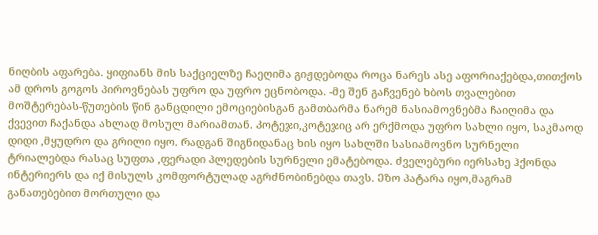ნიღბის აფარება. ყიფიანს მის საქციელზე ჩაეღიმა გიჟდებოდა როცა ნარეს ასე აფორიაქებდა,თითქოს ამ დროს გოგოს პიროვნებას უფრო და უფრო ეცნობოდა. -მე შენ გაჩვენებ ხბოს თვალებით მოშტერებას-წუთების წინ განცდილი ემოციებისგან გამთბარმა ნარემ ნასიამოვნებმა ჩაიღიმა და ქვევით ჩაქანდა ახლად მოსულ მარიამთან. Კოტეჯი,კოტეჯიც არ ერქმოდა უფრო სახლი იყო, საკმაოდ დიდი ,მყუდრო და გრილი იყო. Რადგან შიგნიდანაც ხის იყო სახლში სასიამოვნო სურნელი ტრიალებდა რასაც სუფთა ,ფერადი პლედების სურნელი ემატებოდა. ძველებური იერსახე ჰქონდა ინტერიერს და იქ მისულს კომფორტულად აგრძნობინებდა თავს. Ეზო პატარა იყო,მაგრამ განათებებით მორთული და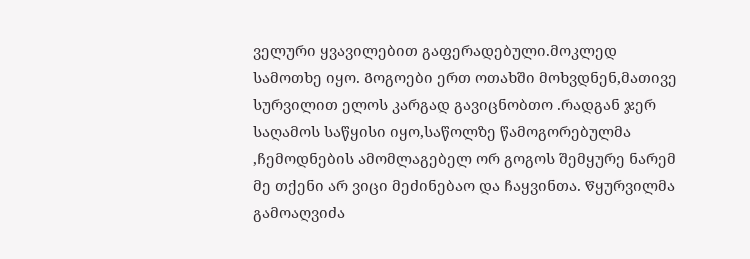ველური ყვავილებით გაფერადებული.მოკლედ სამოთხე იყო. Გოგოები ერთ ოთახში მოხვდნენ,მათივე სურვილით ელოს კარგად გავიცნობთო .რადგან ჯერ საღამოს საწყისი იყო,საწოლზე წამოგორებულმა ,ჩემოდნების ამომლაგებელ ორ გოგოს შემყურე ნარემ მე თქენი არ ვიცი მეძინებაო და ჩაყვინთა. Წყურვილმა გამოაღვიძა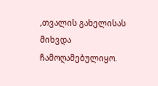,თვალის გახელისას მიხვდა ჩამოღამებულიყო.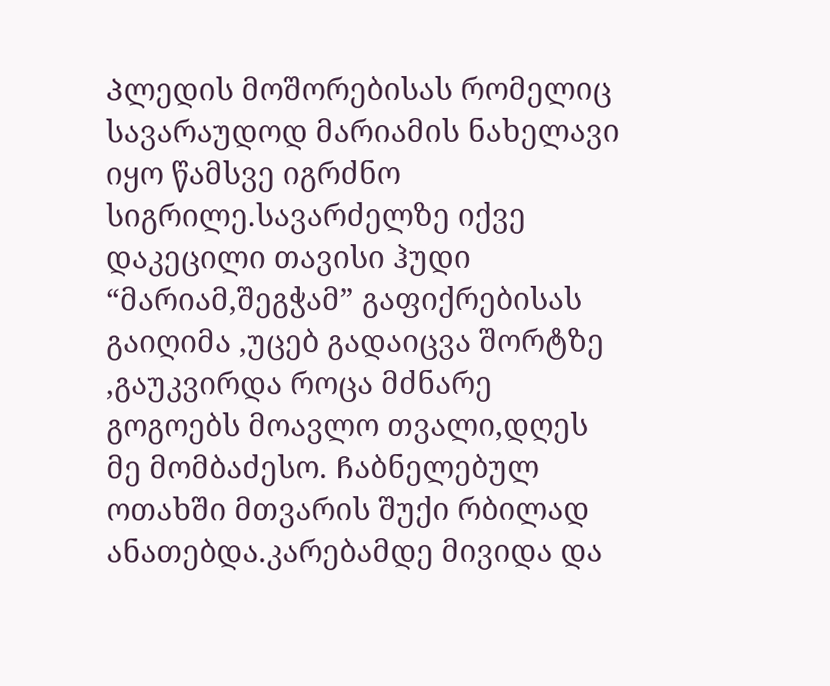Პლედის მოშორებისას რომელიც სავარაუდოდ მარიამის ნახელავი იყო წამსვე იგრძნო სიგრილე.სავარძელზე იქვე დაკეცილი თავისი ჰუდი “მარიამ,შეგჭამ” გაფიქრებისას გაიღიმა ,უცებ გადაიცვა შორტზე ,გაუკვირდა როცა მძნარე გოგოებს მოავლო თვალი,დღეს მე მომბაძესო. Ჩაბნელებულ ოთახში მთვარის შუქი რბილად ანათებდა.კარებამდე მივიდა და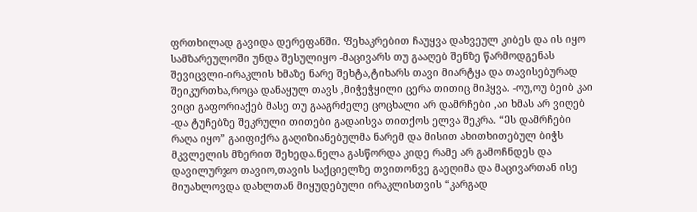ფრთხილად გავიდა დერეფანში. Ფეხაკრებით ჩაუყვა დახვეულ კიბეს და ის იყო სამზარეულოში უნდა შესულიყო -მაცივარს თუ გააღებ შენზე წარმოდგენას შევიცვლი-ირაკლის ხმაზე ნარე შეხტა,ტიხარს თავი მიარტყა და თავისებურად შეიკურთხა,როცა დანაყულ თავს ,მიჭეჭყილი ცერა თითიც მიჰყვა. -ოუ,ოუ ბეიბ კაი ვიცი გაფორიაქებ მასე თუ გააგრძელე ცოცხალი არ დამრჩები ,აი ხმას არ ვიღებ -და ტუჩებზე შეკრული თითები გადაისვა თითქოს ელვა შეკრა. “Ეს დამრჩები რაღა იყო” გაიფიქრა გაღიზიანებულმა ნარემ და მისით ახითხითებულ ბიჭს მკვლელის მზერით შეხედა.ნელა გასწორდა კიდე რამე არ გამოჩნდეს და დავილურჯო თავიო,თავის საქციელზე თვითონვე გაეღიმა და მაცივართან ისე მიუახლოვდა დახლთან მიყუდებული ირაკლისთვის “კარგად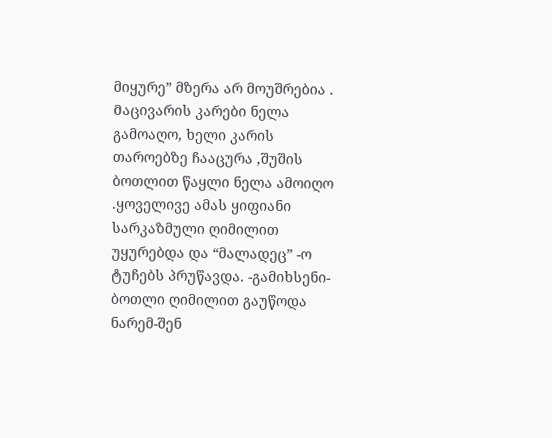მიყურე” მზერა არ მოუშრებია . Მაცივარის კარები ნელა გამოაღო, ხელი კარის თაროებზე ჩააცურა ,შუშის ბოთლით წაყლი ნელა ამოიღო .ყოველივე ამას ყიფიანი სარკაზმული ღიმილით უყურებდა და “მალადეც” -ო ტუჩებს პრუწავდა. -გამიხსენი-ბოთლი ღიმილით გაუწოდა ნარემ-შენ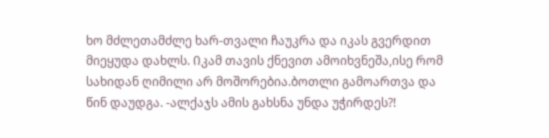ხო მძლეთამძლე ხარ-თვალი ჩაუკრა და იკას გვერდით მიეყუდა დახლს. Იკამ თავის ქნევით ამოიხვნეშა,ისე რომ სახიდან ღიმილი არ მოშორებია.ბოთლი გამოართვა და წინ დაუდგა. -ალქაჯს ამის გახსნა უნდა უჭირდეს?!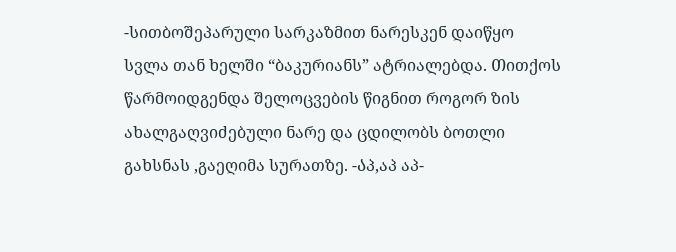-სითბოშეპარული სარკაზმით ნარესკენ დაიწყო სვლა თან ხელში “ბაკურიანს” ატრიალებდა. Თითქოს წარმოიდგენდა შელოცვების წიგნით როგორ ზის ახალგაღვიძებული ნარე და ცდილობს ბოთლი გახსნას ,გაეღიმა სურათზე. -Აპ,აპ აპ-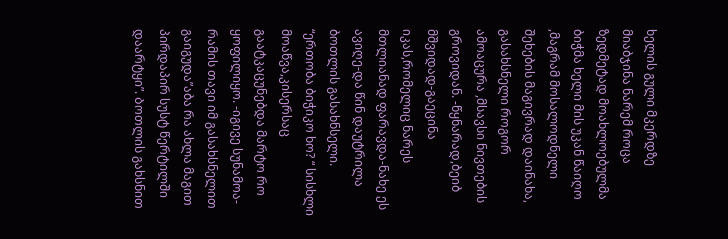ხელის გული მკერდზე მიაბჯინა ნარემ როცა ზედმეტად მოახლოებულმა ბიჭმა ხელი მის უკან წაიღო ,მაგრამ მოსალოდნელი შეხების მაგივრად დაინახა, გასახსნელი როგორ ამოაცურა ,მსავსი ნივთების გროვიდან. -წყნარად,ბეიბ მშვიდად-გაეცინა იკას,რომელიც ნარეს მთლიანად ფარავდა-ნახე ეს ავიღე-და წინ დაუტრილა ბოთლის გასახნსელი. “ერთობა ბიჭიკო ხო? “ სისხლი მოაწვა,კისერსაც გაატკაცუნებდა მარტო რო ყოფილიყო. -იგივე სუნამოა-რამის თავი იმ გასახსნელით გაიგუდა”აბა რა ახლა მაგით პირდაპირ სუსტ წერტილში დაარტყი”. Ბოთლის გახსნით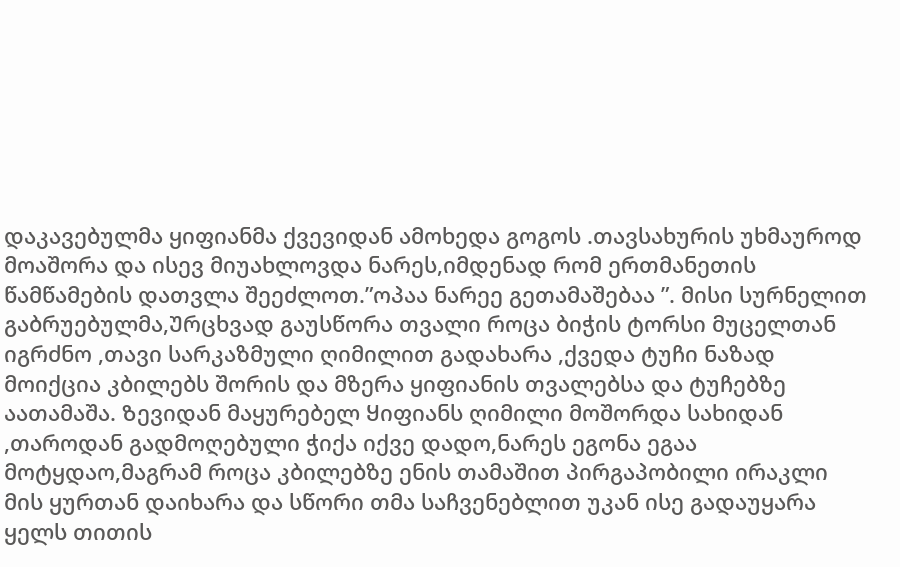დაკავებულმა ყიფიანმა ქვევიდან ამოხედა გოგოს .თავსახურის უხმაუროდ მოაშორა და ისევ მიუახლოვდა ნარეს,იმდენად რომ ერთმანეთის წამწამების დათვლა შეეძლოთ.”ოპაა ნარეე გეთამაშებაა ”. მისი სურნელით გაბრუებულმა,Ურცხვად გაუსწორა თვალი როცა ბიჭის ტორსი მუცელთან იგრძნო ,თავი სარკაზმული ღიმილით გადახარა ,ქვედა ტუჩი ნაზად მოიქცია კბილებს შორის და მზერა ყიფიანის თვალებსა და ტუჩებზე აათამაშა. Ზევიდან მაყურებელ Ყიფიანს ღიმილი მოშორდა სახიდან ,თაროდან გადმოღებული ჭიქა იქვე დადო,ნარეს ეგონა ეგაა მოტყდაო,მაგრამ როცა კბილებზე ენის თამაშით პირგაპობილი ირაკლი მის ყურთან დაიხარა და სწორი თმა საჩვენებლით უკან ისე გადაუყარა ყელს თითის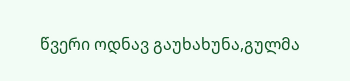წვერი ოდნავ გაუხახუნა,გულმა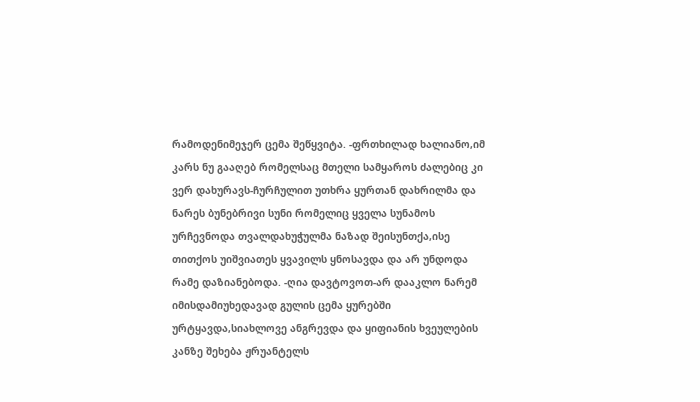რამოდენიმეჯერ ცემა შეწყვიტა. -ფრთხილად ხალიანო,იმ კარს ნუ გააღებ რომელსაც მთელი სამყაროს ძალებიც კი ვერ დახურავს-ჩურჩულით უთხრა ყურთან დახრილმა და ნარეს ბუნებრივი სუნი რომელიც ყველა სუნამოს ურჩევნოდა თვალდახუჭულმა ნაზად შეისუნთქა,ისე თითქოს უიშვიათეს ყვავილს ყნოსავდა და არ უნდოდა რამე დაზიანებოდა. -ღია დავტოვოთ-არ დააკლო ნარემ იმისდამიუხედავად გულის ცემა ყურებში ურტყავდა,სიახლოვე ანგრევდა და ყიფიანის ხვეულების კანზე შეხება ჟრუანტელს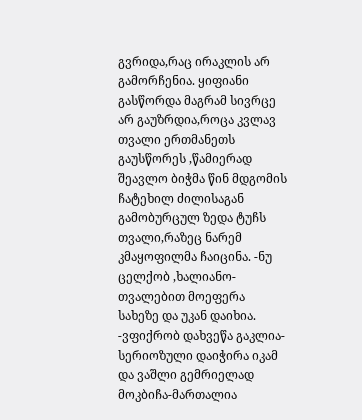გვრიდა,რაც ირაკლის არ გამორჩენია. ყიფიანი გასწორდა მაგრამ სივრცე არ გაუზრდია,როცა კვლავ თვალი ერთმანეთს გაუსწორეს ,წამიერად შეავლო ბიჭმა წინ მდგომის ჩატეხილ ძილისაგან გამობურცულ ზედა ტუჩს თვალი,რაზეც ნარემ კმაყოფილმა ჩაიცინა. -ნუ ცელქობ ,ხალიანო-თვალებით მოეფერა სახეზე და უკან დაიხია. -ვფიქრობ დახვეწა გაკლია-სერიოზული დაიჭირა იკამ და ვაშლი გემრიელად მოკბიჩა-მართალია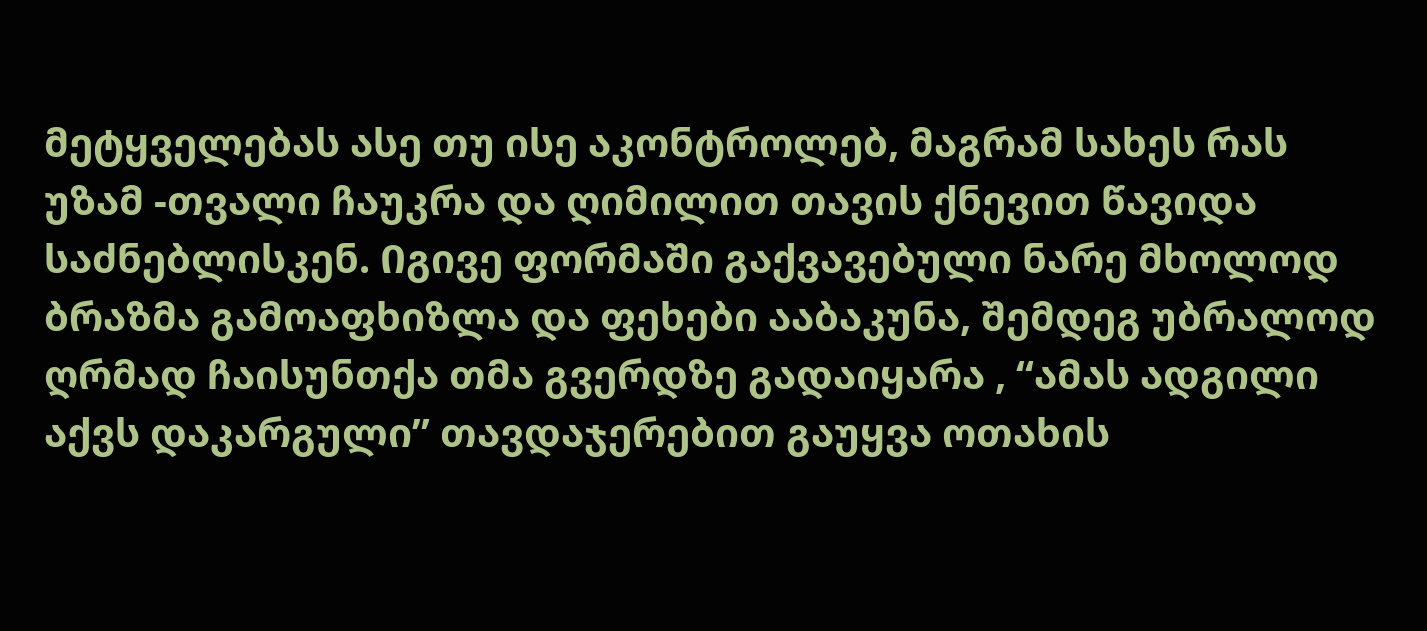მეტყველებას ასე თუ ისე აკონტროლებ, მაგრამ სახეს რას უზამ -თვალი ჩაუკრა და ღიმილით თავის ქნევით წავიდა საძნებლისკენ. Იგივე ფორმაში გაქვავებული ნარე მხოლოდ ბრაზმა გამოაფხიზლა და ფეხები ააბაკუნა, შემდეგ უბრალოდ ღრმად ჩაისუნთქა თმა გვერდზე გადაიყარა , “ამას ადგილი აქვს დაკარგული” თავდაჯერებით გაუყვა ოთახის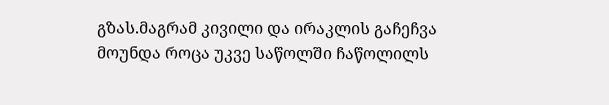გზას.მაგრამ კივილი და ირაკლის გაჩეჩვა მოუნდა როცა უკვე საწოლში ჩაწოლილს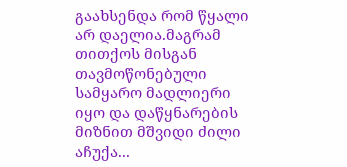გაახსენდა რომ წყალი არ დაელია.მაგრამ თითქოს მისგან თავმოწონებული სამყარო მადლიერი იყო და დაწყნარების მიზნით მშვიდი ძილი აჩუქა...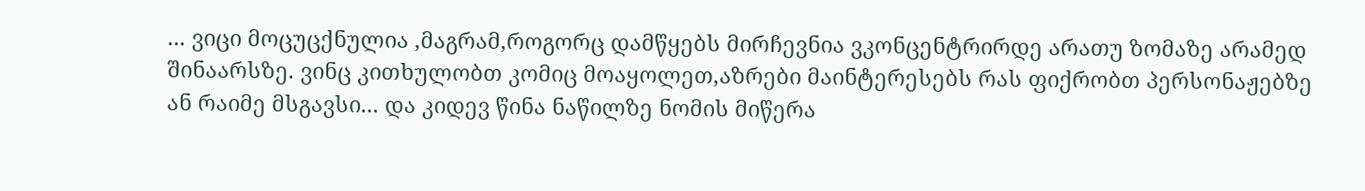... ვიცი მოცუცქნულია ,მაგრამ,როგორც დამწყებს მირჩევნია ვკონცენტრირდე არათუ ზომაზე არამედ შინაარსზე. ვინც კითხულობთ კომიც მოაყოლეთ,აზრები მაინტერესებს რას ფიქრობთ პერსონაჟებზე ან რაიმე მსგავსი... და კიდევ წინა ნაწილზე ნომის მიწერა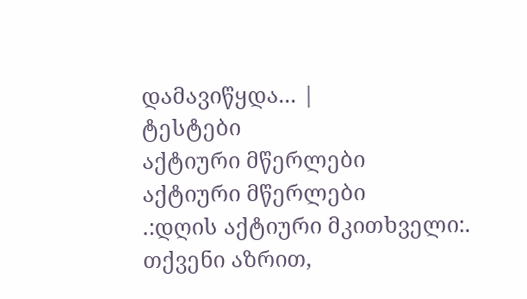დამავიწყდა... |
ტესტები
აქტიური მწერლები
აქტიური მწერლები
.:დღის აქტიური მკითხველი:.
თქვენი აზრით,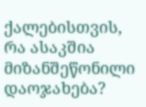ქალებისთვის, რა ასაკშია მიზანშეწონილი დაოჯახება?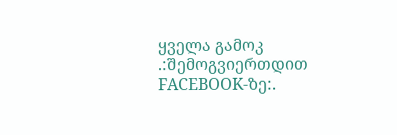ყველა გამოკ
.:შემოგვიერთდით FACEBOOK-ზე:.